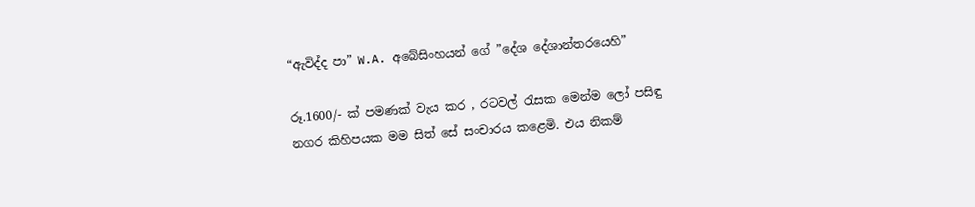“ඇවිද්ද පා” W.A. අබේසිංහයන් ගේ ”දේශ දේශාන්තරයෙහි”

රූ.1600/- ක් පමණක් වැය කර , රටවල් රැසක මෙන්ම ලෝ පසිඳු නගර කිහිපයක මම සිත් සේ සංචාරය කළෙමි. එය නිකම්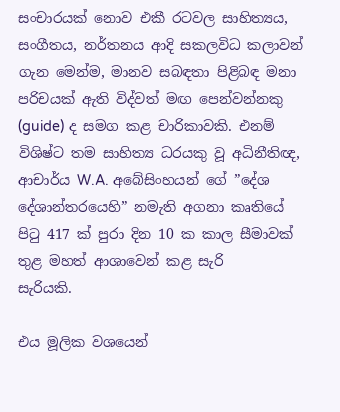සංචාරයක් නොව එකී රටවල සාහිත්‍යය, සංගීතය, නර්තනය ආදි සකලවිධ කලාවන් ගැන මෙන්ම, මානව සබඳතා පිළිබඳ මනා පරිචයක් ඇති විද්වත් මඟ පෙන්වන්නකු (guide) ද සමග කළ චාරිකාවකි. එනම් විශිෂ්ට තම සාහිත්‍ය ධරයකු වූ අධිනීතිඥ, ආචාර්ය W.A. අබේසිංහයන් ගේ ”දේශ දේශාන්තරයෙහි” නමැති අගනා කෘතියේ පිටු 417 ක් පුරා දින 10 ක කාල සීමාවක් තුළ මහත් ආශාවෙන් කළ සැරි
සැරියකි.

එය මූලික වශයෙන්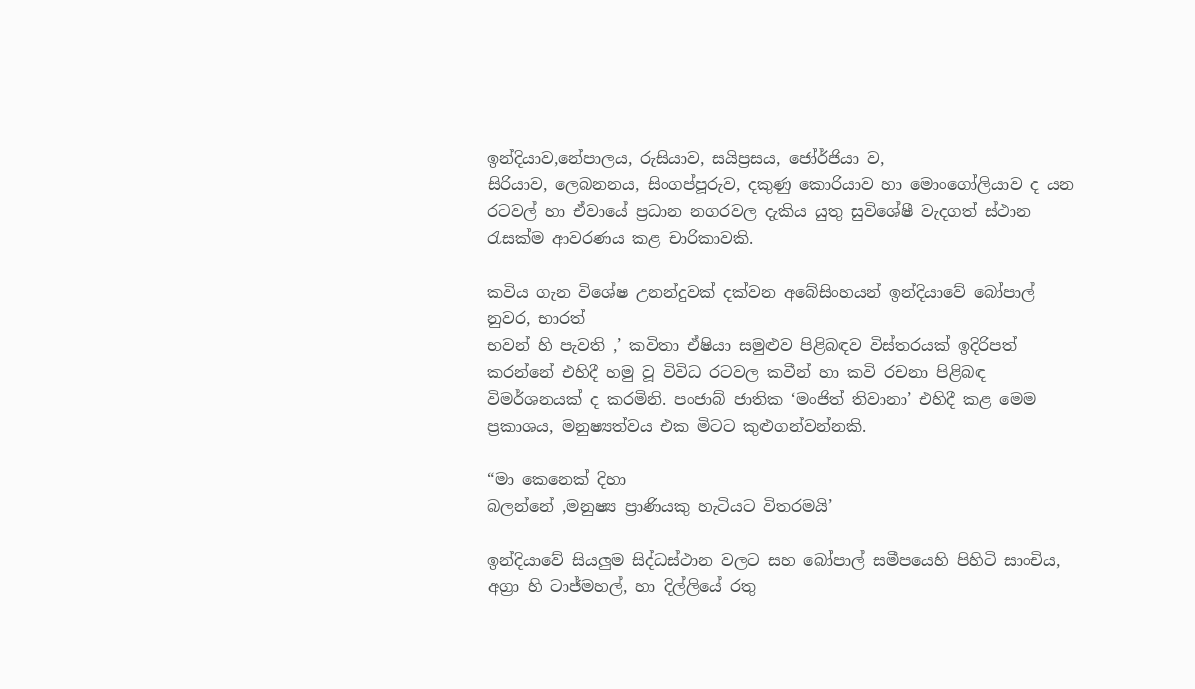ඉන්දියාව,නේපාලය, රුසියාව, සයිප්‍රසය, ජෝර්ජියා ව,
සිරියාව, ලෙබනනය, සිංගප්පූරුව, දකුණු කොරියාව හා මොංගෝලියාව ද යන රටවල් හා ඒවායේ ප්‍රධාන නගරවල දැකිය යුතු සුවිශේෂී වැදගත් ස්ථාන රැසක්ම ආවරණය කළ චාරිකාවකි.

කවිය ගැන විශේෂ උනන්දුවක් දක්වන අබේසිංහයන් ඉන්දියාවේ බෝපාල් නුවර, භාරත්
භවන් හි පැවති ,’ කවිතා ඒෂියා සමුළුව පිළිබඳව විස්තරයක් ඉදිරිපත් කරන්නේ එහිදී හමු වූ විවිධ රටවල කවීන් හා කවි රචනා පිළිබඳ විමර්ශනයක් ද කරමිනි. පංජාබ් ජාතික ‘මංජිත් තිවානා’ එහිදී කළ මෙම ප්‍රකාශය, මනුෂ්‍යත්වය එක මිටට කුළුගන්වන්නකි.

“මා කෙනෙක් දිහා
බලන්නේ ,මනුෂ්‍ය ප්‍රාණියකු හැටියට විතරමයි’

ඉන්දියාවේ සියලුම සිද්ධස්ථාන වලට සහ බෝපාල් සමීපයෙහි පිහිටි සාංචිය, අග්‍රා හි ටාජ්මහල්, හා දිල්ලියේ රතු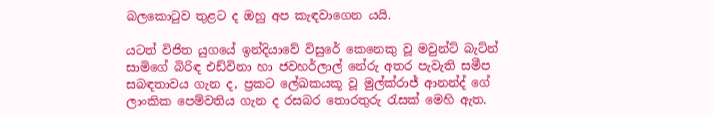බලකොටුව තුළට ද ඔහු අප කැඳවාගෙන යයි.

යටත් විජිත යුගයේ ඉන්දියාවේ විසුරේ කෙනෙකු වූ මවුන්ට් බැට්න් සාමිගේ බිරිඳ එඩ්විනා හා ජවහර්ලාල් නේරු අතර පැවැති සමීප සබඳතාවය ගැන ද, ප්‍රකට ලේඛකයකූ වූ මුල්ක්රාජ් ආනන්ද් ගේ ලාංකික පෙම්වතිය ගැන ද රසබර තොරතුරු රැසක් මෙහි ඇත.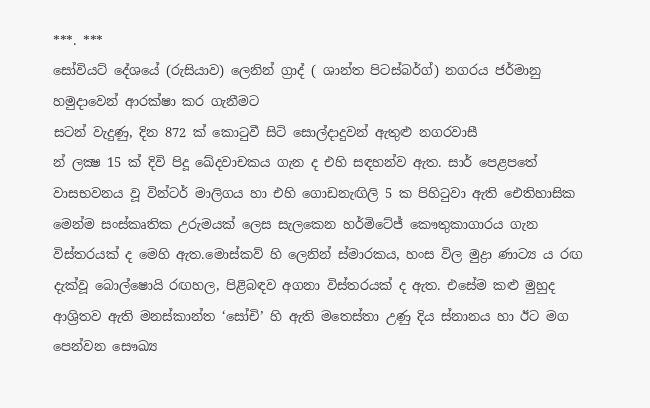***. ***
සෝවියට් දේශයේ (රුසියාව) ලෙනින් ග්‍රාද් ( ශාන්ත පිටස්බර්ග්) නගරය ජර්මානු හමුදාවෙන් ආරක්ෂා කර ගැනීමට
සටන් වැදුණු, දින 872 ක් කොටුවී සිටි සොල්දාදුවන් ඇතුළු නගරවාසී
න් ලක්‍ෂ 15 ක් දිවි පිදූ ඛේදවාචකය ගැන ද එහි සඳහන්ව ඇත. සාර් පෙළපතේ වාසභවනය වූ වින්ටර් මාලිගය හා එහි ගොඩනැඟිලි 5 ක පිහිටුවා ඇති ඓතිහාසික මෙන්ම සංස්කෘතික උරුමයක් ලෙස සැලකෙන හර්මිටේජ් කෞතුකාගාරය ගැන විස්තරයක් ද මෙහි ඇත.මොස්කව් හි ලෙනින් ස්මාරකය, හංස විල මුද්‍රා ණාට්‍ය ය රඟ දැක්වූ බොල්ෂොයි රඟහල, පිළිබඳව අගනා විස්තරයක් ද ඇත. එසේම කළු මුහුද ආශ්‍රිතව ඇති මනස්කාන්ත ‘සෝචි’ හි ඇති මතෙස්තා උණු දිය ස්නානය හා ඊට මග පෙන්වන සෞඛ්‍ය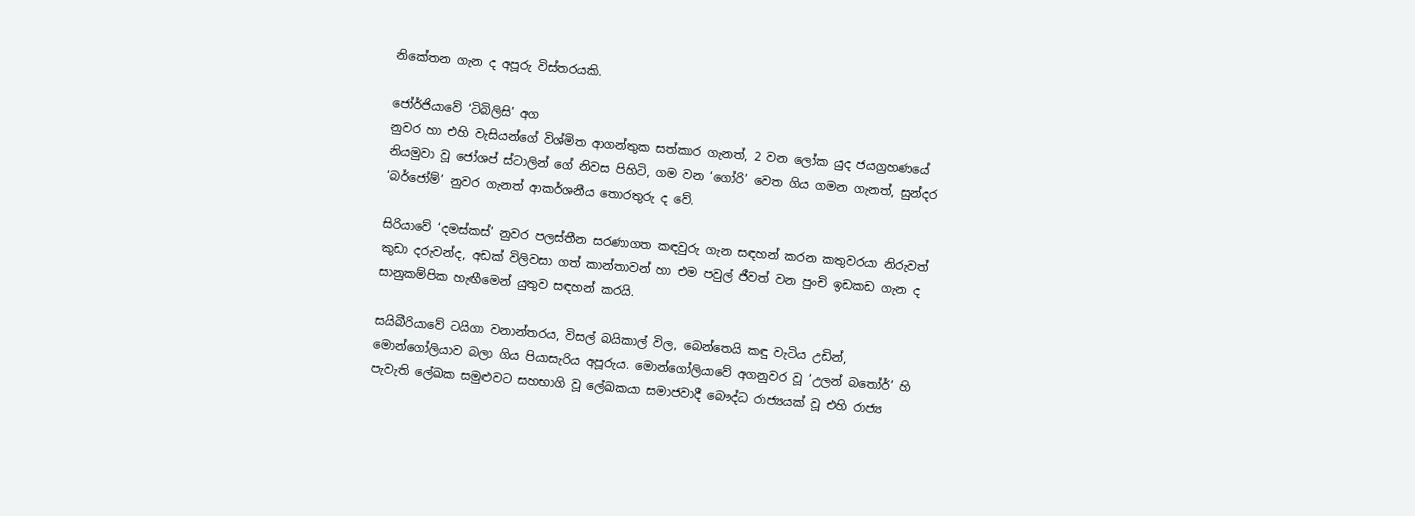නිකේතන ගැන ද අපූරු විස්තරයකි.

ජෝර්ජියාවේ ‘ටිබිලිසි’ අග
නුවර හා එහි වැසියන්ගේ විශ්මිත ආගන්තුක සත්කාර ගැනත්, 2 වන ලෝක යුද ජයග්‍රහණයේ නියමුවා වූ ජෝශප් ස්ටාලින් ගේ නිවස පිහිටි, ගම වන ‘ගෝරි’ වෙත ගිය ගමන ගැනත්, සුන්දර ‘බර්ජෝම්’ නුවර ගැනත් ආකර්ශනීය තොරතුරු ද වේ.

සිරියාවේ ‘දමස්කස්’ නුවර පලස්තීන සරණාගත කඳවුරු ගැන සඳහන් කරන කතුවරයා නිරුවත් කුඩා දරුවන්ද, අඩක් විලිවසා ගත් කාන්තාවන් හා එම පවුල් ජීවත් වන පුංචි ඉඩකඩ ගැන ද සානුකම්පික හැඟීමෙන් යුතුව සඳහන් කරයි.

සයිබීරියාවේ ටයිගා වනාන්තරය, විසල් බයිකාල් විල, බෙන්තෙයි කඳු වැටිය උඩින්, මොන්ගෝලියාව බලා ගිය පියාසැරිය අපූරුය. මොන්ගෝලියාවේ අගනුවර වූ ‘උලන් බතෝර්’ හි පැවැති ලේඛක සමුළුවට සහභාගි වූ ලේඛකයා සමාජවාදී බෞද්ධ රාජ්‍යයක් වූ එහි රාජ්‍ය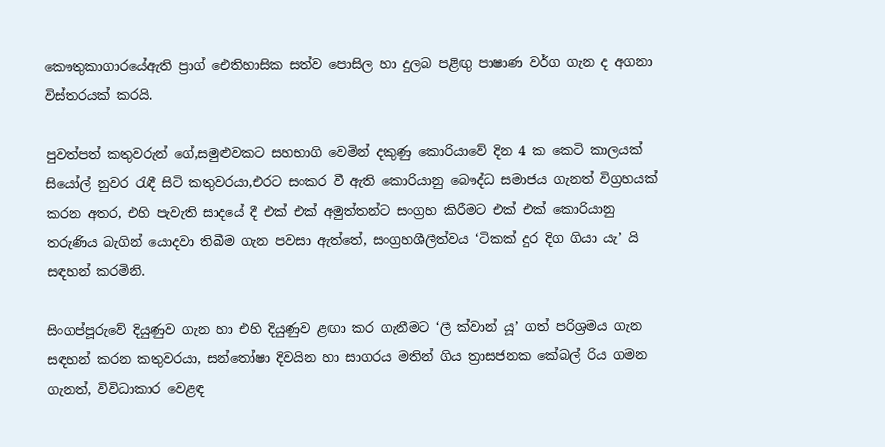කෞතුකාගාරයේඇති ප්‍රාග් ඓතිහාසික සත්ව පොසිල හා දුලබ පළිඟු පාෂාණ වර්ග ගැන ද අගනා විස්තරයක් කරයි.

පුවත්පත් කතුවරුන් ගේ,සමුළුවකට සහභාගි වෙමින් දකුණු කොරියාවේ දින 4 ක කෙටි කාලයක් සියෝල් නුවර රැඳී සිටි කතුවරයා,එරට සංකර වී ඇති කොරියානු බෞද්ධ සමාජය ගැනත් විග්‍රහයක් කරන අතර, එහි පැවැති සාදයේ දී එක් එක් අමුත්තන්ට සංග්‍රහ කිරීමට එක් එක් කොරියානු තරුණිය බැගින් යොදවා තිබීම ගැන පවසා ඇත්තේ, සංග්‍රහශීලීත්වය ‘ටිකක් දුර දිග ගියා යැ’ යි සඳහන් කරමිනි.

සිංගප්පූරුවේ දියුණුව ගැන හා එහි දියුණුව ළඟා කර ගැනීමට ‘ලී ක්වාන් යූ’ ගත් පරිශ්‍රමය ගැන සඳහන් කරන කතුවරයා, සන්තෝෂා දිවයින හා සාගරය මතින් ගිය ත්‍රාසජනක කේබල් රිය ගමන ගැනත්, විවිධාකාර වෙළඳ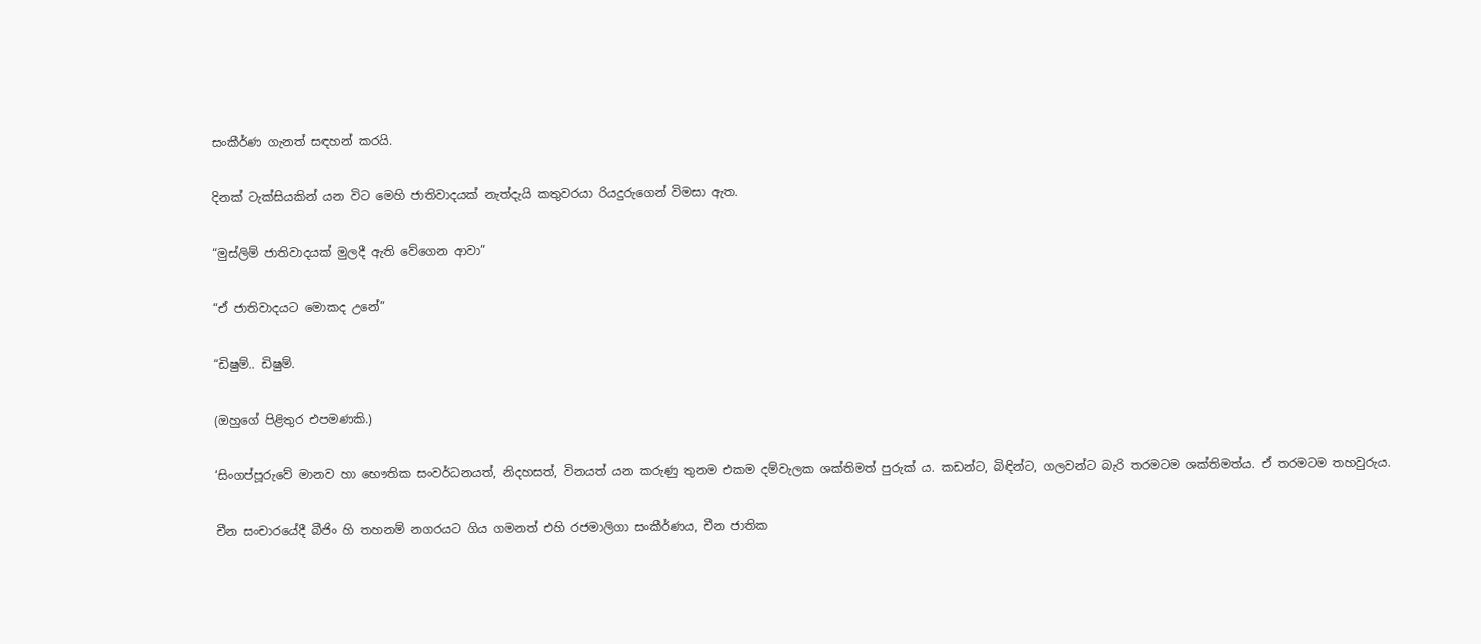සංකීර්ණ ගැනත් සඳහන් කරයි.

දිනක් ටැක්සියකින් යන විට මෙහි ජාතිවාදයක් නැත්දැයි කතුවරයා රියදුරුගෙන් විමසා ඇත.

“මුස්ලිම් ජාතිවාදයක් මුලදී ඇති වේගෙන ආවා”

“ඒ ජාතිවාදයට මොකද උනේ”

“ඩිෂුම්.. ඩිෂුම්.

(ඔහුගේ පිළිතුර එපමණකි.)

‘සිංගප්පූරුවේ මානව හා භෞතික සංවර්ධනයත්, නිදහසත්, විනයත් යන කරුණු තුනම එකම දම්වැලක ශක්තිමත් පුරුක් ය. කඩන්ට, බිඳින්ට, ගලවන්ට බැරි තරමටම ශක්තිමත්ය. ඒ තරමටම තහවුරුය.

චීන සංචාරයේදී බීජිං හි තහනම් නගරයට ගිය ගමනත් එහි රජමාලිගා සංකීර්ණය, චීන ජාතික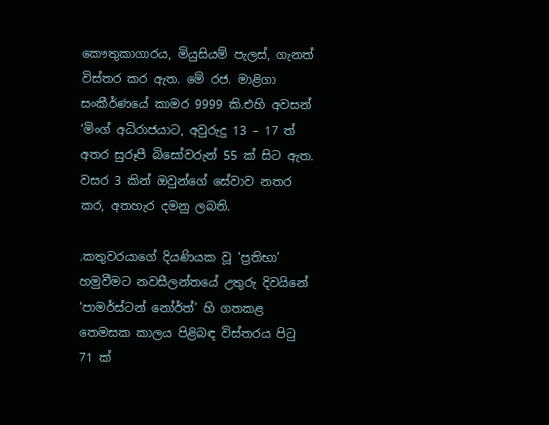කෞතුකාගාරය, මියුසියම් පැලස්, ගැනත් විස්තර කර ඇත. මේ රජ. මාළිගා සංකීර්ණයේ කාමර 9999 කි.එහි අවසන් ‘මිංග් අධිරාජයාට, අවුරුදු 13 – 17 ත් අතර සුරූපී බිසෝවරුන් 55 ක් සිට ඇත. වසර 3 කින් ඔවුන්ගේ සේවාව නතර කර, අතහැර දමනු ලබති.

.කතුවරයාගේ දියණියක වූ ‘ප්‍රතිභා’ හමුවීමට නවසීලන්තයේ උතුරු දිවයිනේ ‘පාමර්ස්ටන් නෝර්ත්’ හි ගතකළ තෙමසක කාලය පිළිබඳ විස්තරය පිටු 71 ක්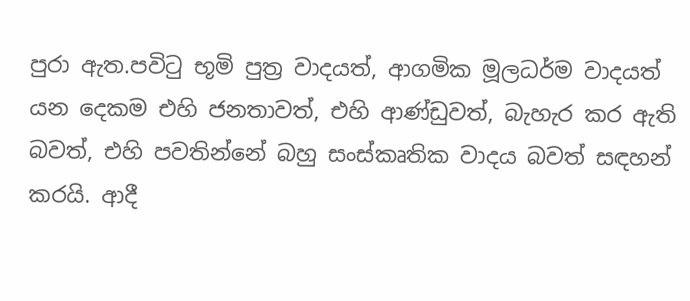පුරා ඇත.පවිටු භූමි පුත්‍ර වාදයත්, ආගමික මූලධර්ම වාදයත් යන දෙකම එහි ජනතාවත්, එහි ආණ්ඩුවත්, බැහැර කර ඇති බවත්, එහි පවතින්නේ බහු සංස්කෘතික වාදය බවත් සඳහන් කරයි. ආදී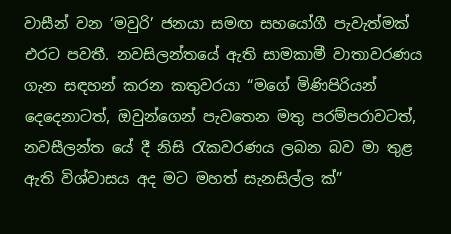වාසීන් වන ‘මවුරි’ ජනයා සමඟ සහයෝගී පැවැත්මක් එරට පවතී. නවසිලන්තයේ ඇති සාමකාමී වාතාවරණය ගැන සඳහන් කරන කතුවරයා “මගේ මිණිපිරියන් දෙදෙනාටත්, ඔවුන්ගෙන් පැවතෙන මතු පරම්පරාවටත්, නවසීලන්ත යේ දී නිසි රැකවරණය ලබන බව මා තුළ ඇති විශ්වාසය අද මට මහත් සැනසිල්ල ක්”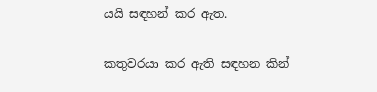යයි සඳහන් කර ඇත.

කතුවරයා කර ඇති සඳහන කින්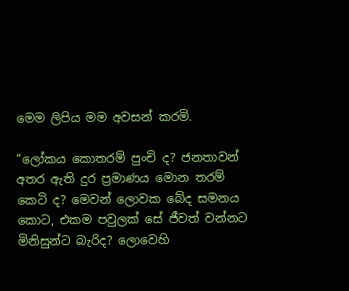මෙම ලිපිය මම අවසන් කරමි.

“ලෝකය කොතරම් පුංචි ද? ජනතාවන් අතර ඇති දුර ප්‍රමාණය මොන තරම් කෙටි ද? මෙවන් ලොවක බේද සමනය කොට, එකම පවුලක් සේ ජීවත් වන්නට මිනිසුන්ට බැරිද? ලොවෙහි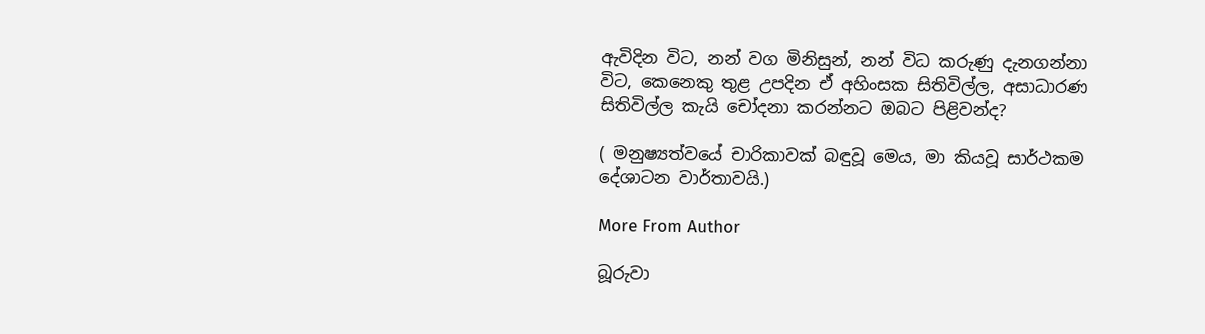ඇවිදින විට, නන් වග මිනිසුන්, නන් විධ කරුණු දැනගන්නා විට, කෙනෙකු තුළ උපදින ඒ අහිංසක සිතිවිල්ල, අසාධාරණ සිතිවිල්ල කැයි චෝදනා කරන්නට ඔබට පිළිවන්ද?

( මනුෂ්‍යත්වයේ චාරිකාවක් බඳුවූ මෙය, මා කියවූ සාර්ථකම දේශාටන වාර්තාවයි.)

More From Author

බූරුවා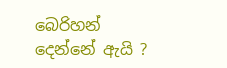බෙරිහන් දෙන්නේ ඇයි ?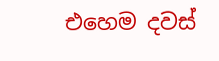එහෙම දවස්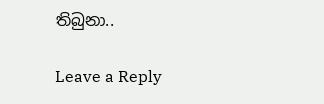තිබුනා..

Leave a Reply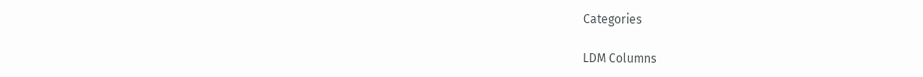Categories

LDM Columns